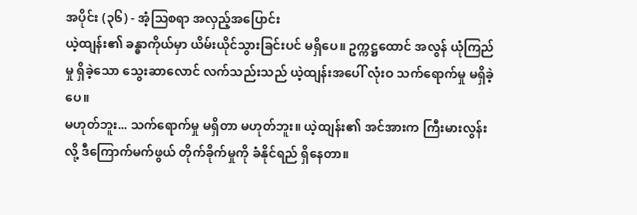အပိုင်း (၃၆) - အံ့သြစရာ အလှည့်အပြောင်း
ယဲ့ထျန်း၏ ခန္ဓာကိုယ်မှာ ယိမ်းယိုင်သွားခြင်းပင် မရှိပေ။ ဥက္ကဋ္ဌထောင် အလွန် ယုံကြည်မှု ရှိခဲ့သော သွေးဆာလောင် လက်သည်းသည် ယဲ့ထျန်းအပေါ် လုံးဝ သက်ရောက်မှု မရှိခဲ့ပေ။
မဟုတ်ဘူး... သက်ရောက်မှု မရှိတာ မဟုတ်ဘူး။ ယဲ့ထျန်း၏ အင်အားက ကြီးမားလွန်းလို့ ဒီကြောက်မက်ဖွယ် တိုက်ခိုက်မှုကို ခံနိုင်ရည် ရှိနေတာ။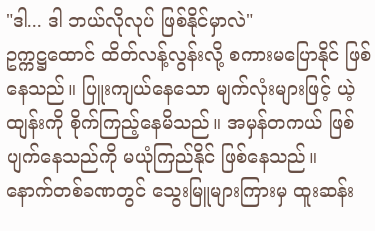"ဒါ... ဒါ ဘယ်လိုလုပ် ဖြစ်နိုင်မှာလဲ"
ဥက္ကဋ္ဌထောင် ထိတ်လန့်လွန်းလို့ စကားမပြောနိုင် ဖြစ်နေသည်။ ပြူးကျယ်နေသော မျက်လုံးများဖြင့် ယဲ့ထျန်းကို စိုက်ကြည့်နေမိသည်။ အမှန်တကယ် ဖြစ်ပျက်နေသည်ကို မယုံကြည်နိုင် ဖြစ်နေသည်။
နောက်တစ်ခဏတွင် သွေးမြူများကြားမှ ထူးဆန်း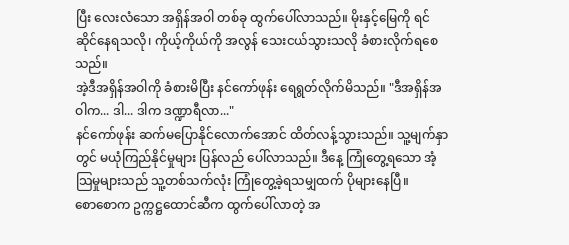ပြီး လေးလံသော အရှိန်အဝါ တစ်ခု ထွက်ပေါ်လာသည်။ မိုးနှင့်မြေကို ရင်ဆိုင်နေရသလို၊ ကိုယ့်ကိုယ်ကို အလွန် သေးငယ်သွားသလို ခံစားလိုက်ရစေသည်။
အဲ့ဒီအရှိန်အဝါကို ခံစားမိပြီး နင်ကော်ဖုန်း ရေရွတ်လိုက်မိသည်။ "ဒီအရှိန်အဝါက... ဒါ... ဒါက ဒဏ္ဍာရီလာ..."
နင်ကော်ဖုန်း ဆက်မပြောနိုင်လောက်အောင် ထိတ်လန့်သွားသည်။ သူ့မျက်နှာတွင် မယုံကြည်နိုင်မှုများ ပြန်လည် ပေါ်လာသည်။ ဒီနေ့ ကြုံတွေ့ရသော အံ့သြမှုများသည် သူ့တစ်သက်လုံး ကြုံတွေ့ခဲ့ရသမျှထက် ပိုများနေပြီ။
စောစောက ဥက္ကဋ္ဌထောင်ဆီက ထွက်ပေါ်လာတဲ့ အ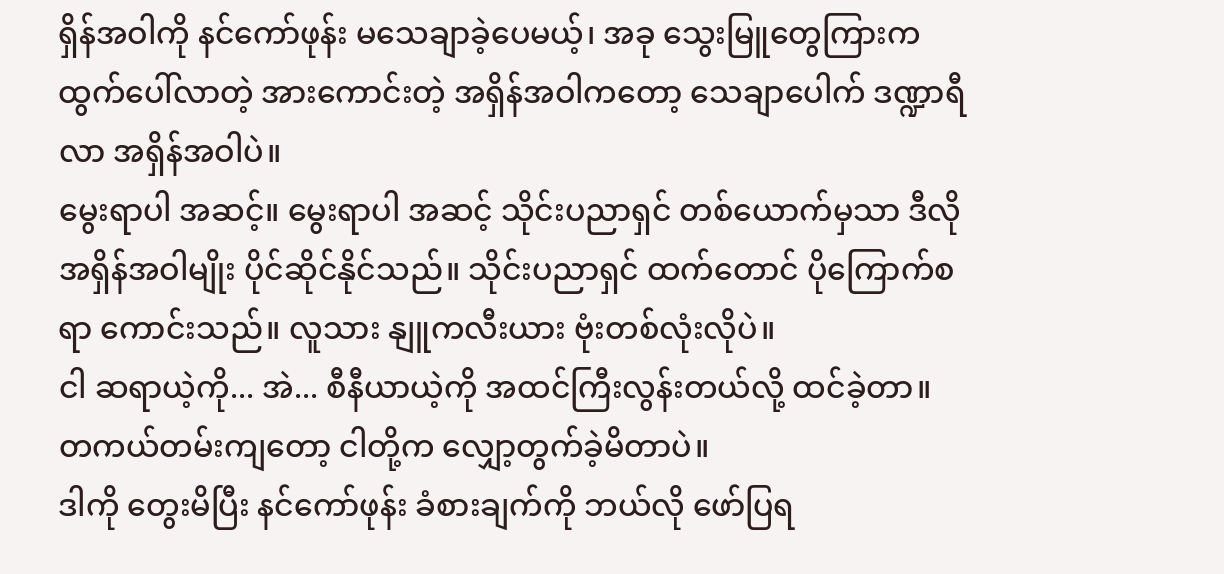ရှိန်အဝါကို နင်ကော်ဖုန်း မသေချာခဲ့ပေမယ့်၊ အခု သွေးမြူတွေကြားက ထွက်ပေါ်လာတဲ့ အားကောင်းတဲ့ အရှိန်အဝါကတော့ သေချာပေါက် ဒဏ္ဍာရီလာ အရှိန်အဝါပဲ။
မွေးရာပါ အဆင့်။ မွေးရာပါ အဆင့် သိုင်းပညာရှင် တစ်ယောက်မှသာ ဒီလို အရှိန်အဝါမျိုး ပိုင်ဆိုင်နိုင်သည်။ သိုင်းပညာရှင် ထက်တောင် ပိုကြောက်စရာ ကောင်းသည်။ လူသား နျူကလီးယား ဗုံးတစ်လုံးလိုပဲ။
ငါ ဆရာယဲ့ကို... အဲ... စီနီယာယဲ့ကို အထင်ကြီးလွန်းတယ်လို့ ထင်ခဲ့တာ။
တကယ်တမ်းကျတော့ ငါတို့က လျှော့တွက်ခဲ့မိတာပဲ။
ဒါကို တွေးမိပြီး နင်ကော်ဖုန်း ခံစားချက်ကို ဘယ်လို ဖော်ပြရ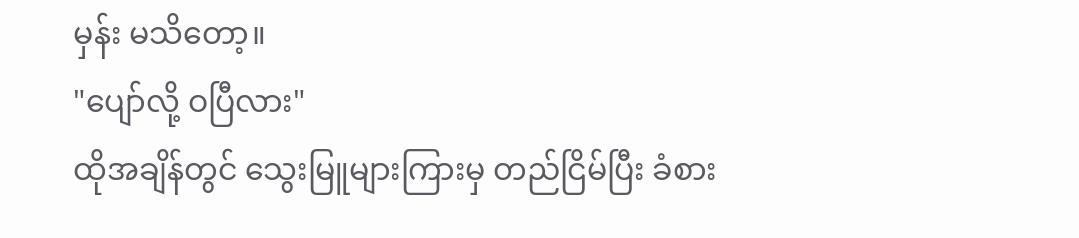မှန်း မသိတော့။
"ပျော်လို့ ဝပြီလား"
ထိုအချိန်တွင် သွေးမြူများကြားမှ တည်ငြိမ်ပြီး ခံစား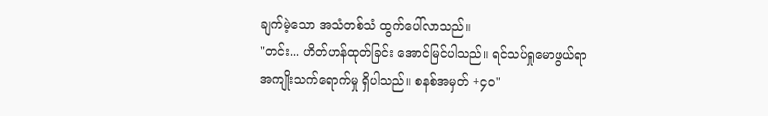ချက်မဲ့သော အသံတစ်သံ ထွက်ပေါ်လာသည်။
"တင်း... ဟိတ်ဟန်ထုတ်ခြင်း အောင်မြင်ပါသည်။ ရင်သပ်ရှုမောဖွယ်ရာ အကျိုးသက်ရောက်မှု ရှိပါသည်။ စနစ်အမှတ် +၄၀"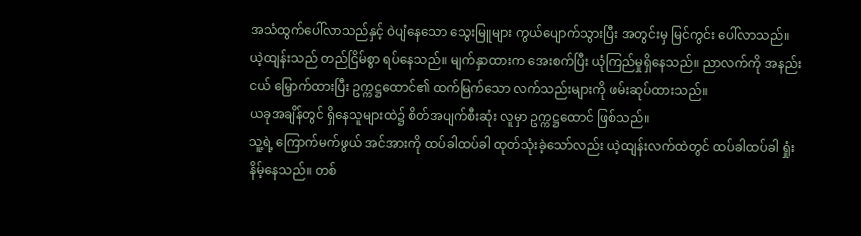အသံထွက်ပေါ်လာသည်နှင့် ဝဲပျံနေသော သွေးမြူများ ကွယ်ပျောက်သွားပြီး အတွင်းမှ မြင်ကွင်း ပေါ်လာသည်။
ယဲ့ထျန်းသည် တည်ငြိမ်စွာ ရပ်နေသည်။ မျက်နှာထားက အေးစက်ပြီး ယုံကြည်မှုရှိနေသည်။ ညာလက်ကို အနည်းငယ် မြှောက်ထားပြီး ဥက္ကဋ္ဌထောင်၏ ထက်မြက်သော လက်သည်းများကို ဖမ်းဆုပ်ထားသည်။
ယခုအချိန်တွင် ရှိနေသူများထဲ၌ စိတ်အပျက်စီးဆုံး လူမှာ ဥက္ကဋ္ဌထောင် ဖြစ်သည်။
သူ့ရဲ့ ကြောက်မက်ဖွယ် အင်အားကို ထပ်ခါထပ်ခါ ထုတ်သုံးခဲ့သော်လည်း ယဲ့ထျန်းလက်ထဲတွင် ထပ်ခါထပ်ခါ ရှုံးနိမ့်နေသည်။ တစ်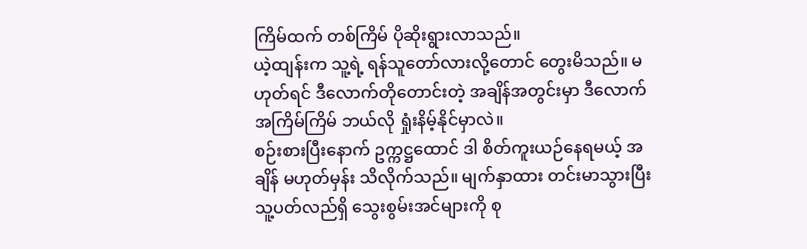ကြိမ်ထက် တစ်ကြိမ် ပိုဆိုးရွားလာသည်။
ယဲ့ထျန်းက သူ့ရဲ့ ရန်သူတော်လားလို့တောင် တွေးမိသည်။ မဟုတ်ရင် ဒီလောက်တိုတောင်းတဲ့ အချိန်အတွင်းမှာ ဒီလောက် အကြိမ်ကြိမ် ဘယ်လို ရှုံးနိမ့်နိုင်မှာလဲ။
စဉ်းစားပြီးနောက် ဥက္ကဋ္ဌထောင် ဒါ စိတ်ကူးယဉ်နေရမယ့် အချိန် မဟုတ်မှန်း သိလိုက်သည်။ မျက်နှာထား တင်းမာသွားပြီး သူ့ပတ်လည်ရှိ သွေးစွမ်းအင်များကို စု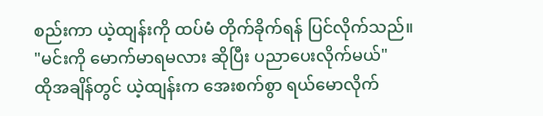စည်းကာ ယဲ့ထျန်းကို ထပ်မံ တိုက်ခိုက်ရန် ပြင်လိုက်သည်။
"မင်းကို မောက်မာရမလား ဆိုပြီး ပညာပေးလိုက်မယ်"
ထိုအချိန်တွင် ယဲ့ထျန်းက အေးစက်စွာ ရယ်မောလိုက်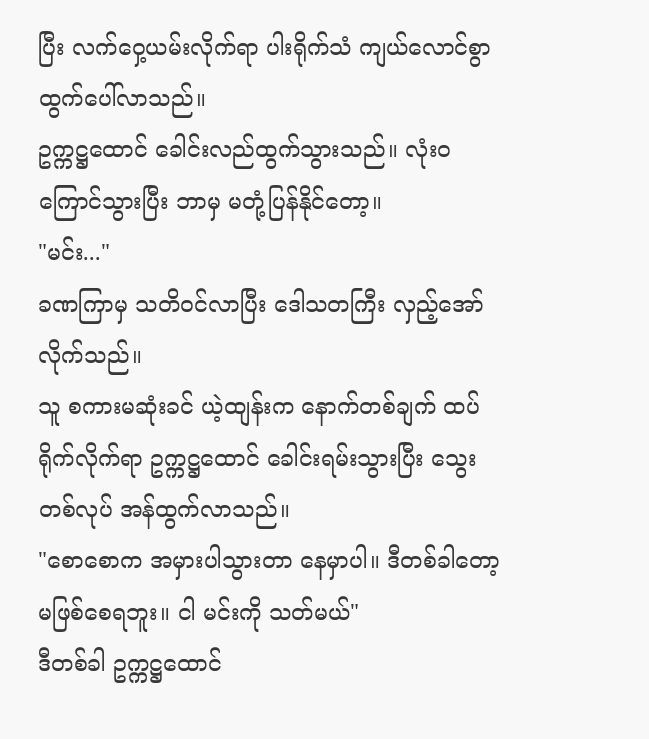ပြီး လက်ဝှေ့ယမ်းလိုက်ရာ ပါးရိုက်သံ ကျယ်လောင်စွာ ထွက်ပေါ်လာသည်။
ဥက္ကဋ္ဌထောင် ခေါင်းလည်ထွက်သွားသည်။ လုံးဝ ကြောင်သွားပြီး ဘာမှ မတုံ့ပြန်နိုင်တော့။
"မင်း..."
ခဏကြာမှ သတိဝင်လာပြီး ဒေါသတကြီး လှည့်အော်လိုက်သည်။
သူ စကားမဆုံးခင် ယဲ့ထျန်းက နောက်တစ်ချက် ထပ်ရိုက်လိုက်ရာ ဥက္ကဋ္ဌထောင် ခေါင်းရမ်းသွားပြီး သွေးတစ်လုပ် အန်ထွက်လာသည်။
"စောစောက အမှားပါသွားတာ နေမှာပါ။ ဒီတစ်ခါတော့ မဖြစ်စေရဘူး။ ငါ မင်းကို သတ်မယ်"
ဒီတစ်ခါ ဥက္ကဋ္ဌထောင်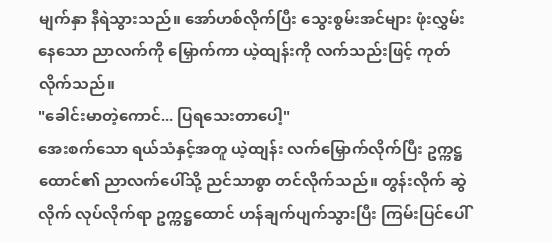မျက်နှာ နီရဲသွားသည်။ အော်ဟစ်လိုက်ပြီး သွေးစွမ်းအင်များ ဖုံးလွှမ်းနေသော ညာလက်ကို မြှောက်ကာ ယဲ့ထျန်းကို လက်သည်းဖြင့် ကုတ်လိုက်သည်။
"ခေါင်းမာတဲ့ကောင်... ပြရသေးတာပေါ့"
အေးစက်သော ရယ်သံနှင့်အတူ ယဲ့ထျန်း လက်မြှောက်လိုက်ပြီး ဥက္ကဋ္ဌထောင်၏ ညာလက်ပေါ်သို့ ညင်သာစွာ တင်လိုက်သည်။ တွန်းလိုက် ဆွဲလိုက် လုပ်လိုက်ရာ ဥက္ကဋ္ဌထောင် ဟန်ချက်ပျက်သွားပြီး ကြမ်းပြင်ပေါ်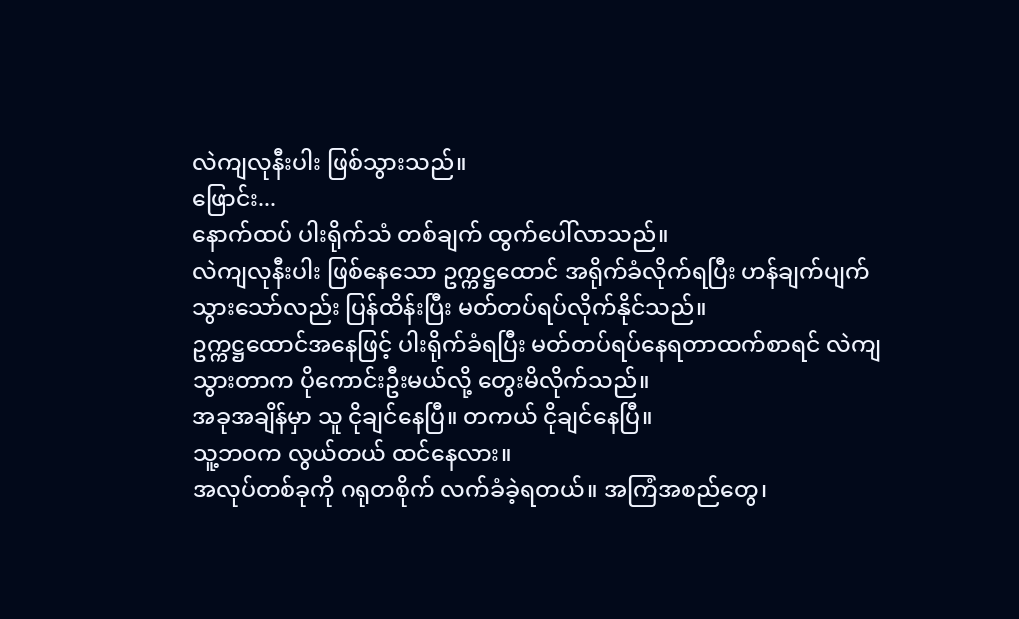လဲကျလုနီးပါး ဖြစ်သွားသည်။
ဖြောင်း...
နောက်ထပ် ပါးရိုက်သံ တစ်ချက် ထွက်ပေါ်လာသည်။
လဲကျလုနီးပါး ဖြစ်နေသော ဥက္ကဋ္ဌထောင် အရိုက်ခံလိုက်ရပြီး ဟန်ချက်ပျက်သွားသော်လည်း ပြန်ထိန်းပြီး မတ်တပ်ရပ်လိုက်နိုင်သည်။
ဥက္ကဋ္ဌထောင်အနေဖြင့် ပါးရိုက်ခံရပြီး မတ်တပ်ရပ်နေရတာထက်စာရင် လဲကျသွားတာက ပိုကောင်းဦးမယ်လို့ တွေးမိလိုက်သည်။
အခုအချိန်မှာ သူ ငိုချင်နေပြီ။ တကယ် ငိုချင်နေပြီ။
သူ့ဘဝက လွယ်တယ် ထင်နေလား။
အလုပ်တစ်ခုကို ဂရုတစိုက် လက်ခံခဲ့ရတယ်။ အကြံအစည်တွေ၊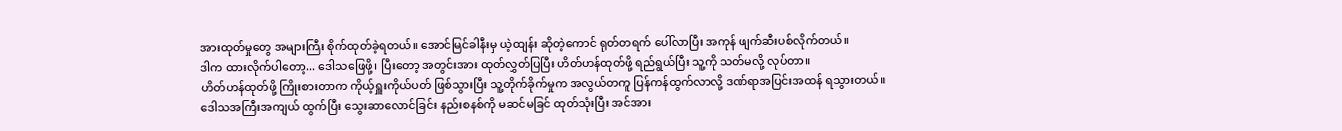အားထုတ်မှုတွေ အများကြီး စိုက်ထုတ်ခဲ့ရတယ်။ အောင်မြင်ခါနီးမှ ယဲ့ထျန်း ဆိုတဲ့ကောင် ရုတ်တရက် ပေါ်လာပြီး အကုန် ဖျက်ဆီးပစ်လိုက်တယ်။
ဒါက ထားလိုက်ပါတော့... ဒေါသဖြေဖို့၊ ပြီးတော့ အတွင်းအား ထုတ်လွှတ်ပြပြီး ဟိတ်ဟန်ထုတ်ဖို့ ရည်ရွယ်ပြီး သူ့ကို သတ်မလို့ လုပ်တာ။
ဟိတ်ဟန်ထုတ်ဖို့ ကြိုးစားတာက ကိုယ့်ရှူးကိုယ်ပတ် ဖြစ်သွားပြီး သူ့တိုက်ခိုက်မှုက အလွယ်တကူ ပြန်ကန်ထွက်လာလို့ ဒဏ်ရာအပြင်းအထန် ရသွားတယ်။
ဒေါသအကြီးအကျယ် ထွက်ပြီး သွေးဆာလောင်ခြင်း နည်းစနစ်ကို မဆင်မခြင် ထုတ်သုံးပြီး အင်အား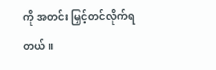ကို အတင်း မြှင့်တင်လိုက်ရတယ်။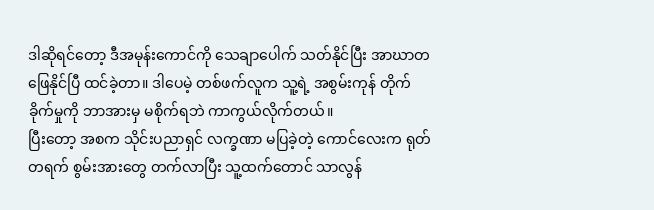ဒါဆိုရင်တော့ ဒီအမုန်းကောင်ကို သေချာပေါက် သတ်နိုင်ပြီး အာဃာတ ဖြေနိုင်ပြီ ထင်ခဲ့တာ။ ဒါပေမဲ့ တစ်ဖက်လူက သူ့ရဲ့ အစွမ်းကုန် တိုက်ခိုက်မှုကို ဘာအားမှ မစိုက်ရဘဲ ကာကွယ်လိုက်တယ်။
ပြီးတော့ အစက သိုင်းပညာရှင် လက္ခဏာ မပြခဲ့တဲ့ ကောင်လေးက ရုတ်တရက် စွမ်းအားတွေ တက်လာပြီး သူ့ထက်တောင် သာလွန်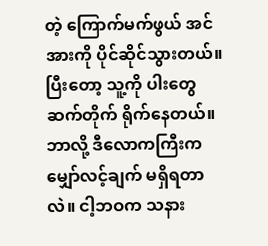တဲ့ ကြောက်မက်ဖွယ် အင်အားကို ပိုင်ဆိုင်သွားတယ်။
ပြီးတော့ သူ့ကို ပါးတွေ ဆက်တိုက် ရိုက်နေတယ်။
ဘာလို့ ဒီလောကကြီးက မျှော်လင့်ချက် မရှိရတာလဲ။ ငါ့ဘဝက သနား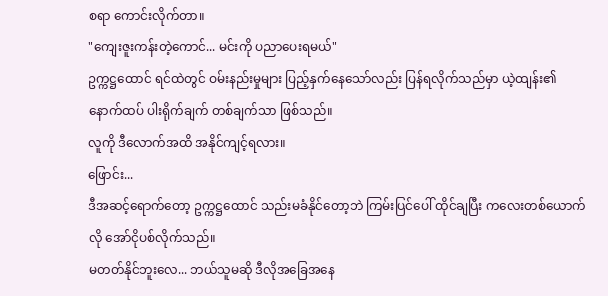စရာ ကောင်းလိုက်တာ။
"ကျေးဇူးကန်းတဲ့ကောင်... မင်းကို ပညာပေးရမယ်"
ဥက္ကဋ္ဌထောင် ရင်ထဲတွင် ဝမ်းနည်းမှုများ ပြည့်နှက်နေသော်လည်း ပြန်ရလိုက်သည်မှာ ယဲ့ထျန်း၏ နောက်ထပ် ပါးရိုက်ချက် တစ်ချက်သာ ဖြစ်သည်။
လူကို ဒီလောက်အထိ အနိုင်ကျင့်ရလား။
ဖြောင်း...
ဒီအဆင့်ရောက်တော့ ဥက္ကဋ္ဌထောင် သည်းမခံနိုင်တော့ဘဲ ကြမ်းပြင်ပေါ် ထိုင်ချပြီး ကလေးတစ်ယောက်လို အော်ငိုပစ်လိုက်သည်။
မတတ်နိုင်ဘူးလေ... ဘယ်သူမဆို ဒီလိုအခြေအနေ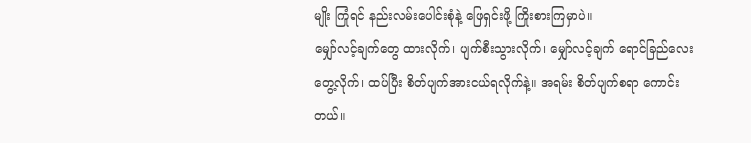မျိုး ကြုံရင် နည်းလမ်းပေါင်းစုံနဲ့ ဖြေရှင်းဖို့ ကြိုးစားကြမှာပဲ။
မျှော်လင့်ချက်တွေ ထားလိုက်၊ ပျက်စီးသွားလိုက်၊ မျှော်လင့်ချက် ရောင်ခြည်လေး တွေ့လိုက်၊ ထပ်ပြီး စိတ်ပျက်အားငယ်ရလိုက်နဲ့။ အရမ်း စိတ်ပျက်စရာ ကောင်းတယ်။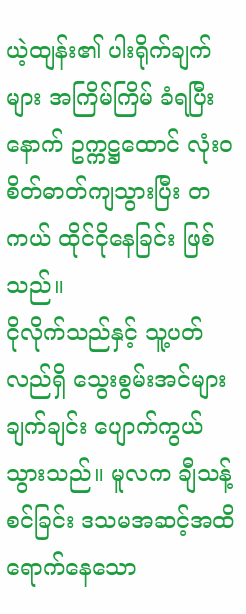ယဲ့ထျန်း၏ ပါးရိုက်ချက်များ အကြိမ်ကြိမ် ခံရပြီးနောက် ဥက္ကဋ္ဌထောင် လုံးဝ စိတ်ဓာတ်ကျသွားပြီး တကယ် ထိုင်ငိုနေခြင်း ဖြစ်သည်။
ငိုလိုက်သည်နှင့် သူ့ပတ်လည်ရှိ သွေးစွမ်းအင်များ ချက်ချင်း ပျောက်ကွယ်သွားသည်။ မူလက ချီသန့်စင်ခြင်း ဒသမအဆင့်အထိ ရောက်နေသော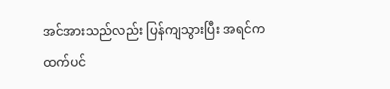အင်အားသည်လည်း ပြန်ကျသွားပြီး အရင်ကထက်ပင်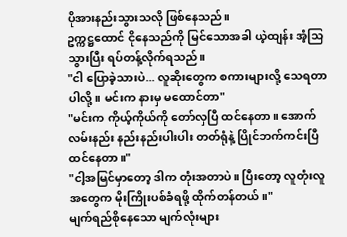ပိုအားနည်းသွားသလို ဖြစ်နေသည်။
ဥက္ကဋ္ဌထောင် ငိုနေသည်ကို မြင်သောအခါ ယဲ့ထျန်း အံ့သြသွားပြီး ရပ်တန့်လိုက်ရသည်။
"ငါ ပြောခဲ့သားပဲ... လူဆိုးတွေက စကားများလို့ သေရတာပါလို့။ မင်းက နားမှ မထောင်တာ"
"မင်းက ကိုယ့်ကိုယ်ကို တော်လှပြီ ထင်နေတာ။ အောက်လမ်းနည်း နည်းနည်းပါးပါး တတ်ရုံနဲ့ ပြိုင်ဘက်ကင်းပြီ ထင်နေတာ။"
"ငါ့အမြင်မှာတော့ ဒါက တုံးအတာပဲ။ ပြီးတော့ လူတုံးလူအတွေက မိုးကြိုးပစ်ခံရဖို့ ထိုက်တန်တယ်။"
မျက်ရည်စိုနေသော မျက်လုံးများ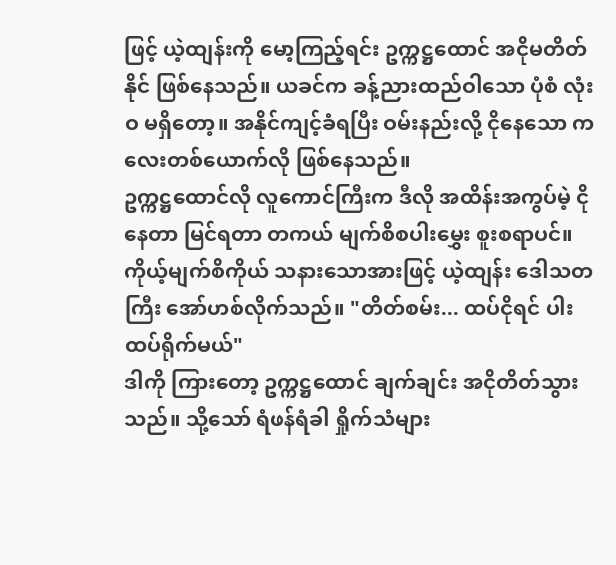ဖြင့် ယဲ့ထျန်းကို မော့ကြည့်ရင်း ဥက္ကဋ္ဌထောင် အငိုမတိတ်နိုင် ဖြစ်နေသည်။ ယခင်က ခန့်ညားထည်ဝါသော ပုံစံ လုံးဝ မရှိတော့။ အနိုင်ကျင့်ခံရပြီး ဝမ်းနည်းလို့ ငိုနေသော ကလေးတစ်ယောက်လို ဖြစ်နေသည်။
ဥက္ကဋ္ဌထောင်လို လူကောင်ကြီးက ဒီလို အထိန်းအကွပ်မဲ့ ငိုနေတာ မြင်ရတာ တကယ် မျက်စိစပါးမွှေး စူးစရာပင်။
ကိုယ့်မျက်စိကိုယ် သနားသောအားဖြင့် ယဲ့ထျန်း ဒေါသတကြီး အော်ဟစ်လိုက်သည်။ "တိတ်စမ်း... ထပ်ငိုရင် ပါးထပ်ရိုက်မယ်"
ဒါကို ကြားတော့ ဥက္ကဋ္ဌထောင် ချက်ချင်း အငိုတိတ်သွားသည်။ သို့သော် ရံဖန်ရံခါ ရှိုက်သံများ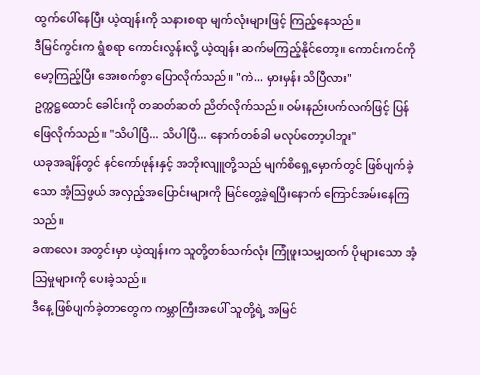ထွက်ပေါ်နေပြီး ယဲ့ထျန်းကို သနားစရာ မျက်လုံးများဖြင့် ကြည့်နေသည်။
ဒီမြင်ကွင်းက ရွံစရာ ကောင်းလွန်းလို့ ယဲ့ထျန်း ဆက်မကြည့်နိုင်တော့။ ကောင်းကင်ကို မော့ကြည့်ပြီး အေးစက်စွာ ပြောလိုက်သည်။ "ကဲ... မှားမှန်း သိပြီလား"
ဥက္ကဋ္ဌထောင် ခေါင်းကို တဆတ်ဆတ် ညိတ်လိုက်သည်။ ဝမ်းနည်းပက်လက်ဖြင့် ပြန်ဖြေလိုက်သည်။ "သိပါပြီ... သိပါပြီ... နောက်တစ်ခါ မလုပ်တော့ပါဘူး"
ယခုအချိန်တွင် နင်ကော်ဖုန်းနှင့် အဘိုးလျူတို့သည် မျက်စိရှေ့မှောက်တွင် ဖြစ်ပျက်ခဲ့သော အံ့သြဖွယ် အလှည့်အပြောင်းများကို မြင်တွေ့ခဲ့ရပြီးနောက် ကြောင်အမ်းနေကြသည်။
ခဏလေး အတွင်းမှာ ယဲ့ထျန်းက သူတို့တစ်သက်လုံး ကြုံဖူးသမျှထက် ပိုများသော အံ့သြမှုများကို ပေးခဲ့သည်။
ဒီနေ့ ဖြစ်ပျက်ခဲ့တာတွေက ကမ္ဘာကြီးအပေါ် သူတို့ရဲ့ အမြင်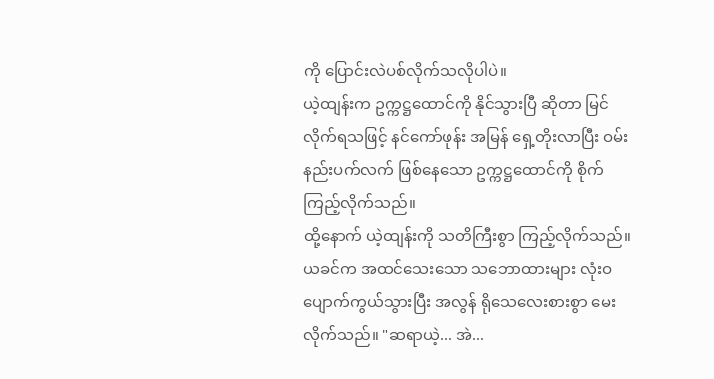ကို ပြောင်းလဲပစ်လိုက်သလိုပါပဲ။
ယဲ့ထျန်းက ဥက္ကဋ္ဌထောင်ကို နိုင်သွားပြီ ဆိုတာ မြင်လိုက်ရသဖြင့် နင်ကော်ဖုန်း အမြန် ရှေ့တိုးလာပြီး ဝမ်းနည်းပက်လက် ဖြစ်နေသော ဥက္ကဋ္ဌထောင်ကို စိုက်ကြည့်လိုက်သည်။
ထို့နောက် ယဲ့ထျန်းကို သတိကြီးစွာ ကြည့်လိုက်သည်။ ယခင်က အထင်သေးသော သဘောထားများ လုံးဝ ပျောက်ကွယ်သွားပြီး အလွန် ရိုသေလေးစားစွာ မေးလိုက်သည်။ "ဆရာယဲ့... အဲ...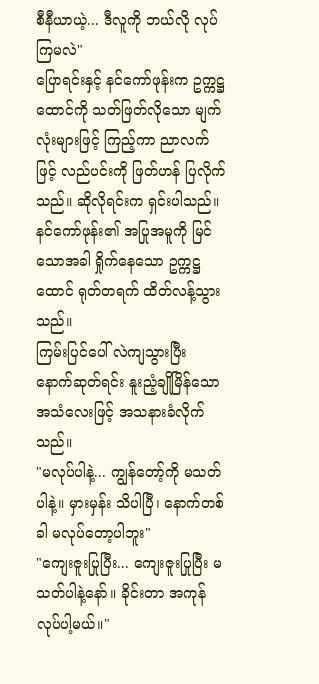စီနီယာယဲ့... ဒီလူကို ဘယ်လို လုပ်ကြမလဲ"
ပြောရင်းနှင့် နင်ကော်ဖုန်းက ဥက္ကဋ္ဌထောင်ကို သတ်ဖြတ်လိုသော မျက်လုံးများဖြင့် ကြည့်ကာ ညာလက်ဖြင့် လည်ပင်းကို ဖြတ်ဟန် ပြလိုက်သည်။ ဆိုလိုရင်းက ရှင်းပါသည်။
နင်ကော်ဖုန်း၏ အပြုအမူကို မြင်သောအခါ ရှိုက်နေသော ဥက္ကဋ္ဌထောင် ရုတ်တရက် ထိတ်လန့်သွားသည်။
ကြမ်းပြင်ပေါ် လဲကျသွားပြီး နောက်ဆုတ်ရင်း နူးညံ့ချိုမြိန်သော အသံလေးဖြင့် အသနားခံလိုက်သည်။
"မလုပ်ပါနဲ့... ကျွန်တော့်ကို မသတ်ပါနဲ့။ မှားမှန်း သိပါပြီ၊ နောက်တစ်ခါ မလုပ်တော့ပါဘူး"
"ကျေးဇူးပြုပြီး... ကျေးဇူးပြုပြီး မသတ်ပါနဲ့နော်။ ခိုင်းတာ အကုန် လုပ်ပါ့မယ်။"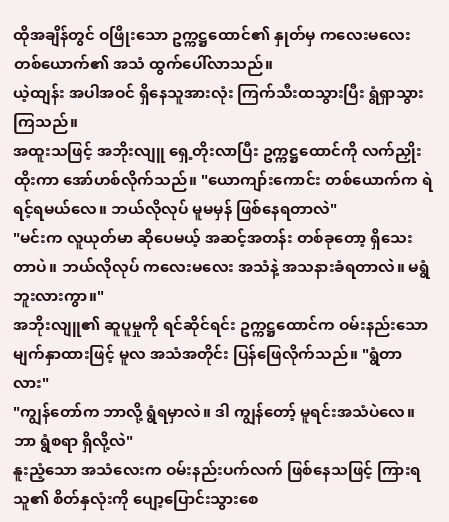ထိုအချိန်တွင် ဝဖြိုးသော ဥက္ကဋ္ဌထောင်၏ နှုတ်မှ ကလေးမလေး တစ်ယောက်၏ အသံ ထွက်ပေါ်လာသည်။
ယဲ့ထျန်း အပါအဝင် ရှိနေသူအားလုံး ကြက်သီးထသွားပြီး ရွံရှာသွားကြသည်။
အထူးသဖြင့် အဘိုးလျူ ရှေ့တိုးလာပြီး ဥက္ကဋ္ဌထောင်ကို လက်ညှိုးထိုးကာ အော်ဟစ်လိုက်သည်။ "ယောကျာ်းကောင်း တစ်ယောက်က ရဲရင့်ရမယ်လေ။ ဘယ်လိုလုပ် မူမမှန် ဖြစ်နေရတာလဲ"
"မင်းက လူယုတ်မာ ဆိုပေမယ့် အဆင့်အတန်း တစ်ခုတော့ ရှိသေးတာပဲ။ ဘယ်လိုလုပ် ကလေးမလေး အသံနဲ့ အသနားခံရတာလဲ။ မရွံဘူးလားကွာ။"
အဘိုးလျူ၏ ဆူပူမှုကို ရင်ဆိုင်ရင်း ဥက္ကဋ္ဌထောင်က ဝမ်းနည်းသော မျက်နှာထားဖြင့် မူလ အသံအတိုင်း ပြန်ဖြေလိုက်သည်။ "ရွံတာလား"
"ကျွန်တော်က ဘာလို့ ရွံရမှာလဲ။ ဒါ ကျွန်တော့် မူရင်းအသံပဲလေ။ ဘာ ရွံစရာ ရှိလို့လဲ"
နူးညံ့သော အသံလေးက ဝမ်းနည်းပက်လက် ဖြစ်နေသဖြင့် ကြားရသူ၏ စိတ်နှလုံးကို ပျော့ပြောင်းသွားစေ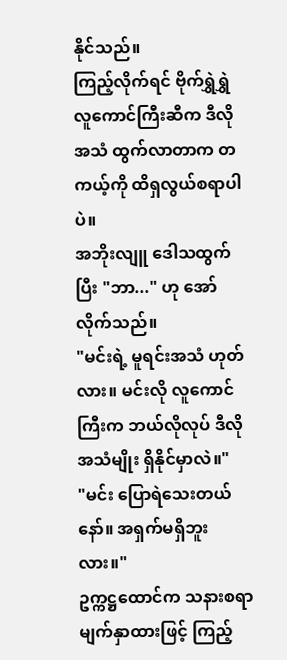နိုင်သည်။
ကြည့်လိုက်ရင် ဗိုက်ရွှဲရွှဲ လူကောင်ကြီးဆီက ဒီလိုအသံ ထွက်လာတာက တကယ့်ကို ထိရှလွယ်စရာပါပဲ။
အဘိုးလျူ ဒေါသထွက်ပြီး "ဘာ..." ဟု အော်လိုက်သည်။
"မင်းရဲ့ မူရင်းအသံ ဟုတ်လား။ မင်းလို လူကောင်ကြီးက ဘယ်လိုလုပ် ဒီလိုအသံမျိုး ရှိနိုင်မှာလဲ။"
"မင်း ပြောရဲသေးတယ်နော်။ အရှက်မရှိဘူးလား။"
ဥက္ကဋ္ဌထောင်က သနားစရာ မျက်နှာထားဖြင့် ကြည့်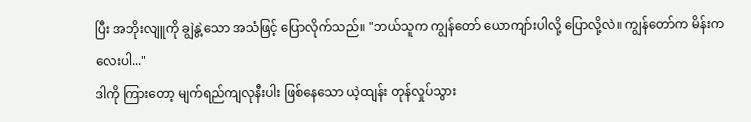ပြီး အဘိုးလျူကို ချွဲနွဲ့သော အသံဖြင့် ပြောလိုက်သည်။ "ဘယ်သူက ကျွန်တော် ယောကျာ်းပါလို့ ပြောလို့လဲ။ ကျွန်တော်က မိန်းကလေးပါ..."
ဒါကို ကြားတော့ မျက်ရည်ကျလုနီးပါး ဖြစ်နေသော ယဲ့ထျန်း တုန်လှုပ်သွား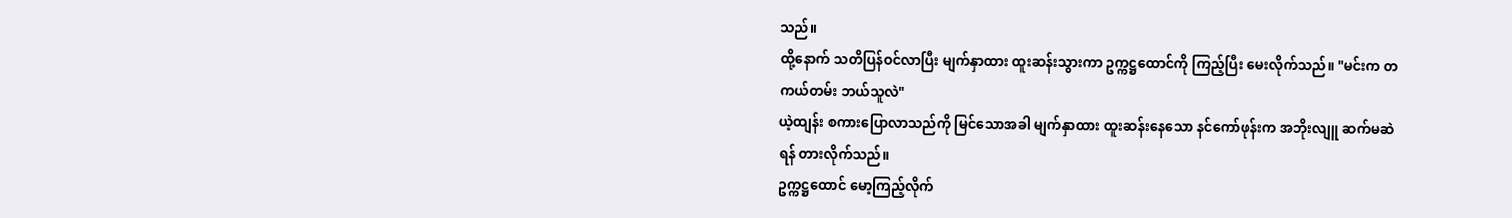သည်။
ထို့နောက် သတိပြန်ဝင်လာပြီး မျက်နှာထား ထူးဆန်းသွားကာ ဥက္ကဋ္ဌထောင်ကို ကြည့်ပြီး မေးလိုက်သည်။ "မင်းက တကယ်တမ်း ဘယ်သူလဲ"
ယဲ့ထျန်း စကားပြောလာသည်ကို မြင်သောအခါ မျက်နှာထား ထူးဆန်းနေသော နင်ကော်ဖုန်းက အဘိုးလျူ ဆက်မဆဲရန် တားလိုက်သည်။
ဥက္ကဋ္ဌထောင် မော့ကြည့်လိုက်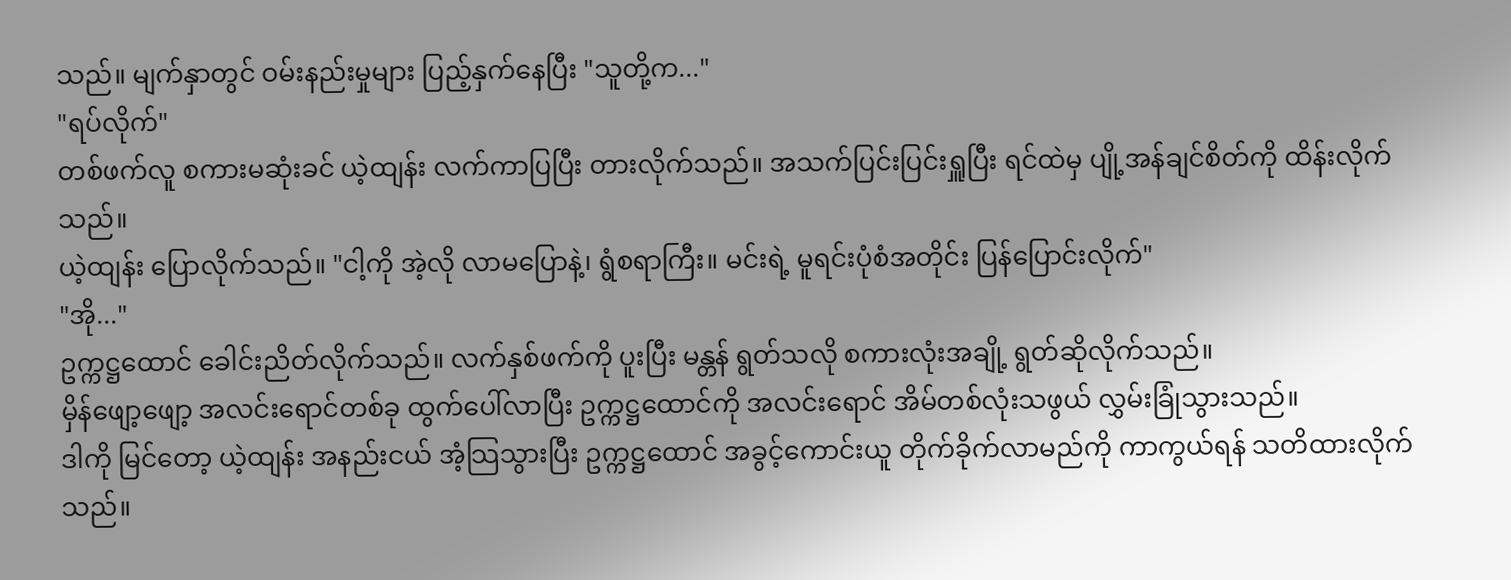သည်။ မျက်နှာတွင် ဝမ်းနည်းမှုများ ပြည့်နှက်နေပြီး "သူတို့က..."
"ရပ်လိုက်"
တစ်ဖက်လူ စကားမဆုံးခင် ယဲ့ထျန်း လက်ကာပြပြီး တားလိုက်သည်။ အသက်ပြင်းပြင်းရှူပြီး ရင်ထဲမှ ပျို့အန်ချင်စိတ်ကို ထိန်းလိုက်သည်။
ယဲ့ထျန်း ပြောလိုက်သည်။ "ငါ့ကို အဲ့လို လာမပြောနဲ့၊ ရွံစရာကြီး။ မင်းရဲ့ မူရင်းပုံစံအတိုင်း ပြန်ပြောင်းလိုက်"
"အို..."
ဥက္ကဋ္ဌထောင် ခေါင်းညိတ်လိုက်သည်။ လက်နှစ်ဖက်ကို ပူးပြီး မန္တန် ရွတ်သလို စကားလုံးအချို့ ရွတ်ဆိုလိုက်သည်။
မှိန်ဖျော့ဖျော့ အလင်းရောင်တစ်ခု ထွက်ပေါ်လာပြီး ဥက္ကဋ္ဌထောင်ကို အလင်းရောင် အိမ်တစ်လုံးသဖွယ် လွှမ်းခြုံသွားသည်။
ဒါကို မြင်တော့ ယဲ့ထျန်း အနည်းငယ် အံ့သြသွားပြီး ဥက္ကဋ္ဌထောင် အခွင့်ကောင်းယူ တိုက်ခိုက်လာမည်ကို ကာကွယ်ရန် သတိထားလိုက်သည်။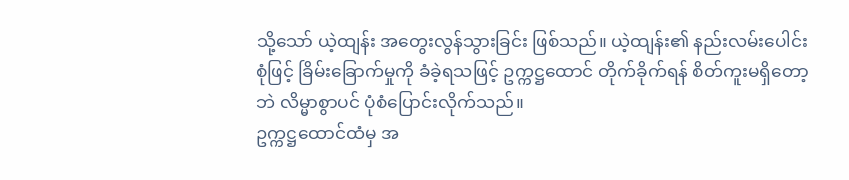သို့သော် ယဲ့ထျန်း အတွေးလွန်သွားခြင်း ဖြစ်သည်။ ယဲ့ထျန်း၏ နည်းလမ်းပေါင်းစုံဖြင့် ခြိမ်းခြောက်မှုကို ခံခဲ့ရသဖြင့် ဥက္ကဋ္ဌထောင် တိုက်ခိုက်ရန် စိတ်ကူးမရှိတော့ဘဲ လိမ္မာစွာပင် ပုံစံပြောင်းလိုက်သည်။
ဥက္ကဋ္ဌထောင်ထံမှ အ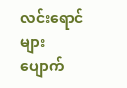လင်းရောင်များ ပျောက်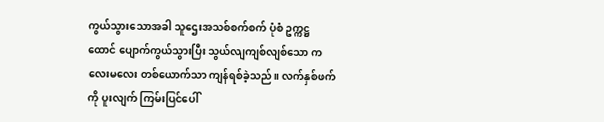ကွယ်သွားသောအခါ သူဌေးအသစ်စက်စက် ပုံစံ ဥက္ကဋ္ဌထောင် ပျောက်ကွယ်သွားပြီး သွယ်လျကျစ်လျစ်သော ကလေးမလေး တစ်ယောက်သာ ကျန်ရစ်ခဲ့သည်။ လက်နှစ်ဖက်ကို ပူးလျက် ကြမ်းပြင်ပေါ်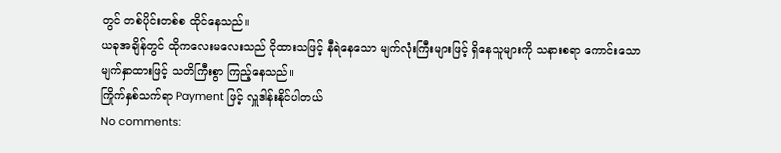တွင် တစ်ပိုင်းတစ်စ ထိုင်နေသည်။
ယခုအချိန်တွင် ထိုကလေးမလေးသည် ငိုထားသဖြင့် နီရဲနေသော မျက်လုံးကြီးများဖြင့် ရှိနေသူများကို သနားစရာ ကောင်းသော မျက်နှာထားဖြင့် သတိကြီးစွာ ကြည့်နေသည်။
ကြိုက်နှစ်သက်ရာ Payment ဖြင့် လှူဒါန်းနိုင်ပါတယ်
No comments: